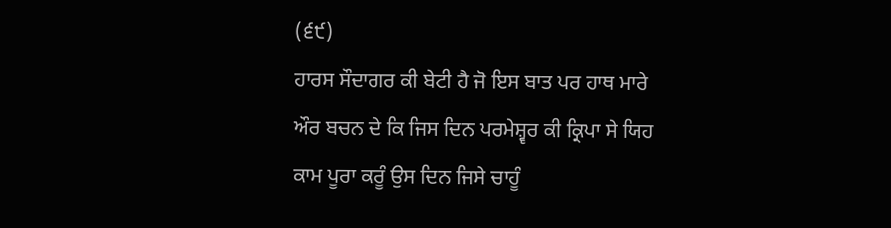(੬੯)
ਹਾਰਸ ਸੌਦਾਗਰ ਕੀ ਬੇਟੀ ਹੈ ਜੋ ਇਸ ਬਾਤ ਪਰ ਹਾਥ ਮਾਰੇ ਔਰ ਬਚਨ ਦੇ ਕਿ ਜਿਸ ਦਿਨ ਪਰਮੇਸ਼੍ਵਰ ਕੀ ਕ੍ਰਿਪਾ ਸੇ ਯਿਹ ਕਾਮ ਪੂਰਾ ਕਰੂੰ ਉਸ ਦਿਨ ਜਿਸੇ ਚਾਹੂੰ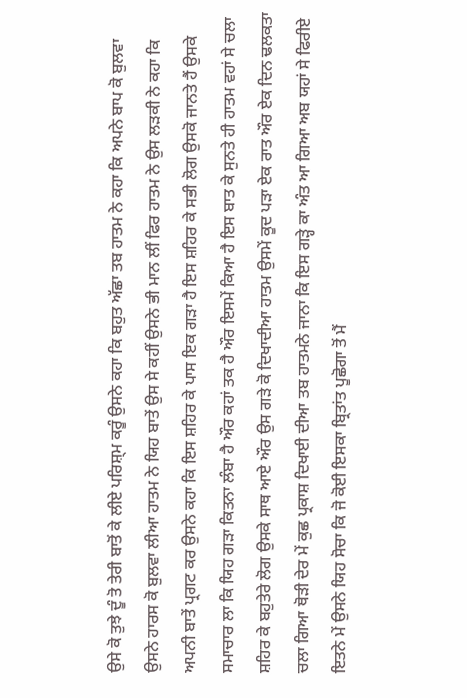ਉਸੇ ਕੋ ਤੁਝੇ ਦੂੰ ਤੋ ਤੇਰੀ ਬਾਤੋਂ ਕੇ ਲੀਏ ਪਰਿਸ਼੍ਮ ਕਰੂੰ ਉਸਨੇ ਕਹਾ ਕਿ ਬਹੁਤ ਅੱਛਾ ਤਬ ਹਾਤਮ ਨੇ ਕਹਾ ਕਿ ਅਪਨੇ ਬਾਪ ਕੋ ਬੁਲਵਾ ਉਸਨੇ ਹਾਰਸ ਕੋ ਬੁਲਵਾ ਲੀਆ ਹਾਤਮ ਨੇ ਯਿਹ ਬਾਤੇਂ ਉਸ ਸੇ ਕਹੀਂ ਉਸਨੇ ਭੀ ਮਾਨ ਲੀਂ ਫਿਰ ਹਾਤਮ ਨੇ ਉਸ ਲੜਕੀ ਨੇ ਕਹਾ ਕਿ ਅਪਨੀ ਬਾਤੇਂ ਪ੍ਰਗਟ ਕਰ ਉਸਨੇ ਕਹਾ ਕਿ ਇਸ ਸ਼ਹਿਰ ਕੇ ਪਾਸ ਇਕ ਗੜਾ ਹੈ ਇਸ ਸ਼ਹਿਰ ਕੇ ਸਭੀ ਲੋਗ ਉਸਕੋ ਜਾਨਤੇ ਹੈਂ ਉਸਕੇ ਸਮਾਚਾਰ ਲਾ ਕਿ ਯਿਹ ਗੜਾ ਕਿਤਨਾ ਲੰਬਾ ਹੈ ਔਰ ਕਹਾਂ ਤਕ ਹੈ ਔਰ ਇਸਮੇਂ ਕਿਆ ਹੈ ਇਸ ਬਾਤ ਕੇ ਸੁਨਤੇ ਹੀ ਹਾਤਮ ਵਹਾਂ ਸੇ ਚਲਾ ਸ਼ਹਿਰ ਕੇ ਬਹੁਤੇਰੇ ਲੋਗ ਉਸਕੇ ਸਾਥ ਆਏ ਔਰ ਉਸ ਗੜੇ ਕੋ ਦਿਖਾਦੀਆ ਹਾਤਮ ਉਸਮੇਂ ਕੂਦ ਪੜਾ ਏਕ ਰਾਤ ਔਰ ਏਕ ਦਿਨ ਢਲਕਤਾ ਚਲਾ ਗਿਆ ਥੋੜੀ ਦੇਰ ਮੇਂ ਕੁਛ ਪ੍ਰਕਾਸ਼ ਦਿਖਾਈ ਦੀਆ ਤਬ ਹਾਤਮਨੇ ਜਾਨਾ ਕਿ ਇਸ ਗੜ੍ਹੇ ਕਾ ਅੰਤ ਆ ਗਿਆ ਅਬ ਯਹਾਂ ਸੇ ਫਿਰੀਏ ਇਤਨੇ ਮੇਂ ਉਸਨੇ ਯਿਹ ਸੋਚਾ ਕਿ ਜੋ ਕੋਈ ਇਸਕਾ ਬ੍ਰਿਤਾਂਤ ਪੂਛੋਗਾ ਤੋਂ ਮੈਂ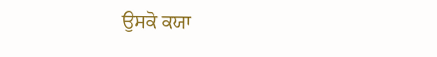ਉਸਕੋ ਕਯਾ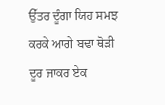ਉੱਤਰ ਦੂੰਗਾ ਯਿਹ ਸਮਝ ਕਰਕੇ ਆਗੇ ਬਢਾ ਥੋੜੀ ਦੂਰ ਜਾਕਰ ਏਕ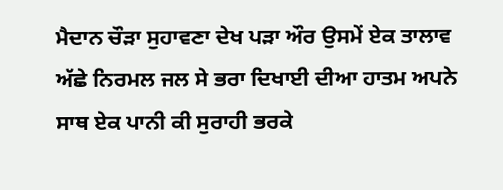ਮੈਦਾਨ ਚੌੜਾ ਸੁਹਾਵਣਾ ਦੇਖ ਪੜਾ ਔਰ ਉਸਮੇਂ ਏਕ ਤਾਲਾਵ ਅੱਛੇ ਨਿਰਮਲ ਜਲ ਸੇ ਭਰਾ ਦਿਖਾਈ ਦੀਆ ਹਾਤਮ ਅਪਨੇ ਸਾਥ ਏਕ ਪਾਨੀ ਕੀ ਸੁਰਾਹੀ ਭਰਕੇ